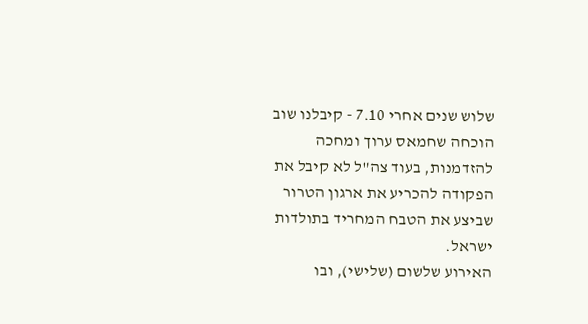שלוש שנים אחרי 7.10 - קיבלנו שוב הוכחה שחמאס ערוך ומחכה להזדמנות, בעוד צה"ל לא קיבל את הפקודה להכריע את ארגון הטרור שביצע את הטבח המחריד בתולדות ישראל.
האירוע שלשום (שלישי), ובו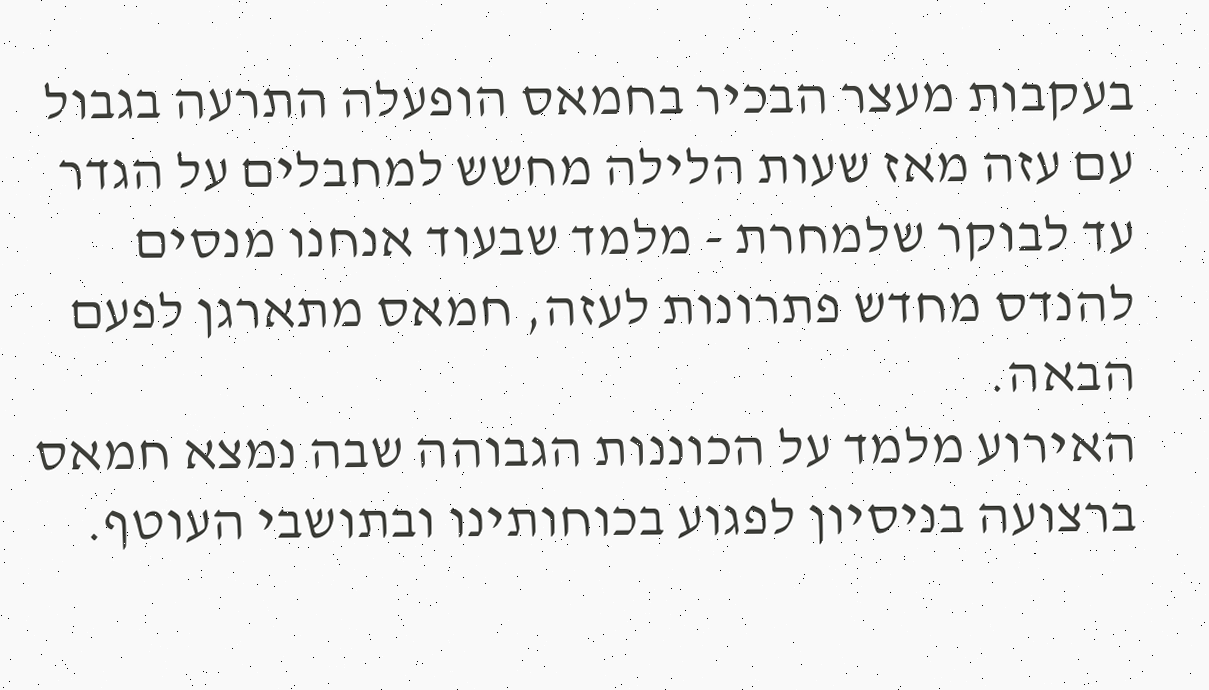בעקבות מעצר הבכיר בחמאס הופעלה התרעה בגבול עם עזה מאז שעות הלילה מחשש למחבלים על הגדר עד לבוקר שלמחרת - מלמד שבעוד אנחנו מנסים להנדס מחדש פתרונות לעזה, חמאס מתארגן לפעם הבאה.
האירוע מלמד על הכוננות הגבוהה שבה נמצא חמאס ברצועה בניסיון לפגוע בכוחותינו ובתושבי העוטף.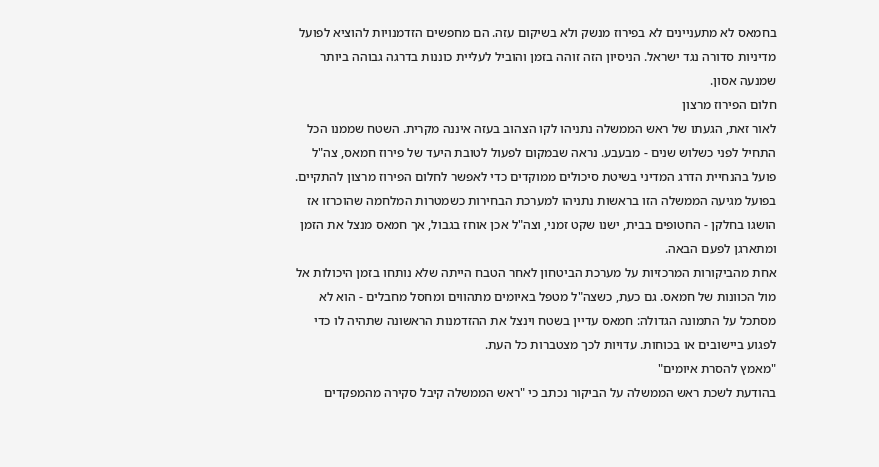בחמאס לא מתעניינים לא בפירוז מנשק ולא בשיקום עזה. הם מחפשים הזדמנויות להוציא לפועל מדיניות סדורה נגד ישראל. הניסיון הזה זוהה בזמן והוביל לעליית כוננות בדרגה גבוהה ביותר שמנעה אסון.
חלום הפירוז מרצון
לאור זאת, הגעתו של ראש הממשלה נתניהו לקו הצהוב בעזה איננה מקרית. השטח שממנו הכל התחיל לפני כשלוש שנים - מבעבע. נראה שבמקום לפעול לטובת היעד של פירוז חמאס, צה"ל פועל בהנחיית הדרג המדיני בשיטת סיכולים ממוקדים כדי לאפשר לחלום הפירוז מרצון להתקיים.
בפועל מגיעה הממשלה הזו בראשות נתניהו למערכת הבחירות כשמטרות המלחמה שהוכרזו אז הושגו בחלקן - החטופים בבית, ישנו שקט זמני, וצה"ל אכן אוחז בגבול, אך חמאס מנצל את הזמן ומתארגן לפעם הבאה.
אחת מהביקורות המרכזיות על מערכת הביטחון לאחר הטבח הייתה שלא נותחו בזמן היכולות אל מול הכוונות של חמאס. גם כעת, כשצה"ל מטפל באיומים מתהווים ומחסל מחבלים - הוא לא מסתכל על התמונה הגדולה: חמאס עדיין בשטח וינצל את ההזדמנות הראשונה שתהיה לו כדי לפגוע ביישובים או בכוחות. עדויות לכך מצטברות כל העת.
"מאמץ להסרת איומים"
בהודעת לשכת ראש הממשלה על הביקור נכתב כי "ראש הממשלה קיבל סקירה מהמפקדים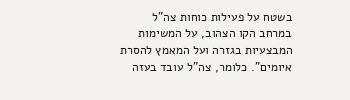בשטח על פעילות כוחות צה"ל במרחב הקו הצהוב, על המשימות המבצעיות בגזרה ועל המאמץ להסרת איומים". כלומר, צה"ל עובד בעזה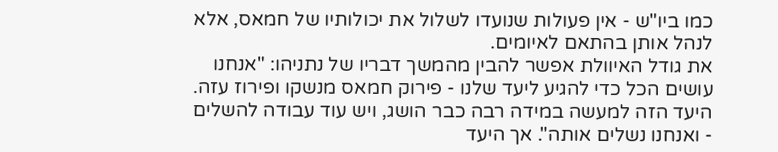כמו ביו"ש - אין פעולות שנועדו לשלול את יכולותיו של חמאס, אלא לנהל אותן בהתאם לאיומים.
את גודל האיוולת אפשר להבין מהמשך דבריו של נתניהו: "אנחנו עושים הכל כדי להגיע ליעד שלנו - פירוק חמאס מנשקו ופירוז עזה. היעד הזה למעשה במידה רבה כבר הושג, ויש עוד עבודה להשלים - ואנחנו נשלים אותה". אך היעד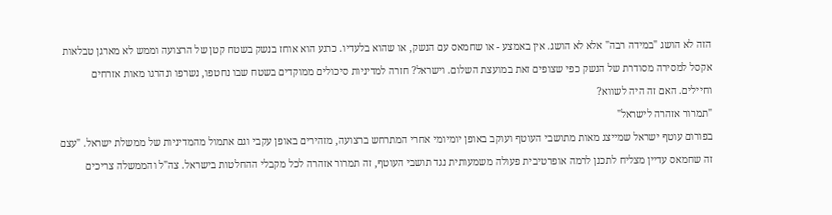הזה לא הושג "במידה רבה" אלא לא הושג. אין באמצע - או שחמאס עם הנשק, או שהוא בלעדיו. כרגע הוא אוחז בנשק בשטח קטן של הרצועה וממש לא מארגן טבלאות אקסל למסירה מסודרת של הנשק כפי שצופים זאת במועצת השלום. וישראל? חזרה למדיניות סיכולים ממוקדים בשטח שבו נחטפו, נשרפו ונהרגו מאות אזרחים וחיילים. האם זה היה לשווא?
"תמרור אזהרה לישראל"
בפורום עוטף ישראל שמייצג מאות מתושבי העוטף ועוקב באופן יומיומי אחרי המתרחש ברצועה, מזהירים באופן עקבי וגם אתמול מהמדיניות של ממשלת ישראל. "עצם זה שחמאס עדיין מצליח לתכנן לרמה אופרטיבית פעולה משמעותית נגד תושבי העוטף, זה תמרור אזהרה לכל מקבלי ההחלטות בישראל. צה"ל והממשלה צריכים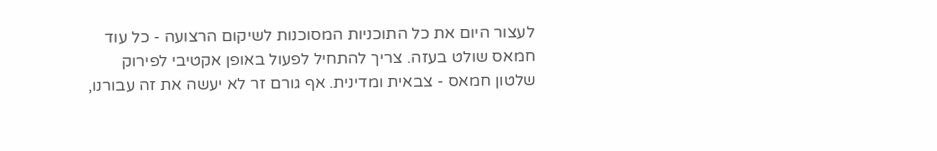לעצור היום את כל התוכניות המסוכנות לשיקום הרצועה - כל עוד חמאס שולט בעזה. צריך להתחיל לפעול באופן אקטיבי לפירוק שלטון חמאס - צבאית ומדינית. אף גורם זר לא יעשה את זה עבורנו,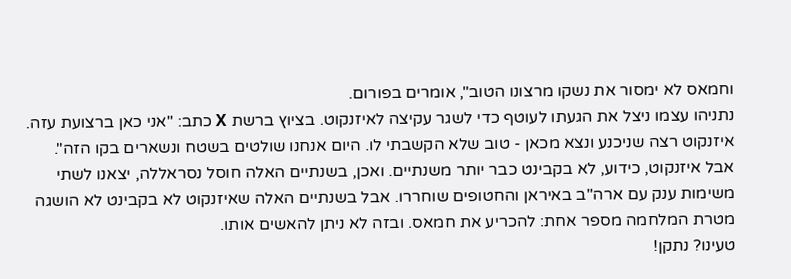וחמאס לא ימסור את נשקו מרצונו הטוב", אומרים בפורום.
נתניהו עצמו ניצל את הגעתו לעוטף כדי לשגר עקיצה לאיזנקוט. בציוץ ברשת X כתב: "אני כאן ברצועת עזה. איזנקוט רצה שניכנע ונצא מכאן - טוב שלא הקשבתי לו. היום אנחנו שולטים בשטח ונשארים בקו הזה".
אבל איזנקוט, כידוע, לא בקבינט כבר יותר משנתיים. ואכן, בשנתיים האלה חוסל נסראללה, יצאנו לשתי משימות ענק עם ארה"ב באיראן והחטופים שוחררו. אבל בשנתיים האלה שאיזנקוט לא בקבינט לא הושגה מטרת המלחמה מספר אחת: להכריע את חמאס. ובזה לא ניתן להאשים אותו.
טעינו? נתקן!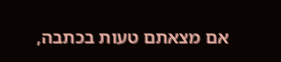אם מצאתם טעות בכתבה,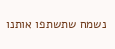נשמח שתשתפו אותנו